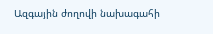Ազգային ժողովի նախագահի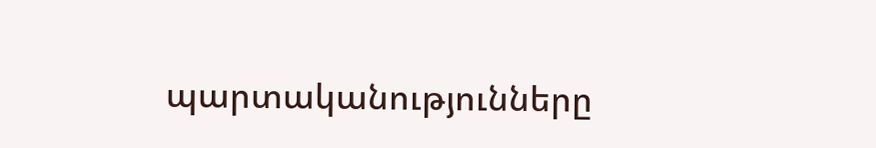պարտականությունները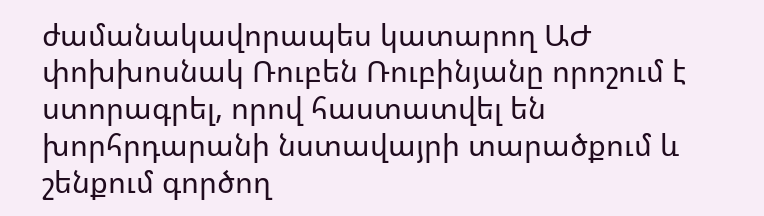ժամանակավորապես կատարող ԱԺ փոխխոսնակ Ռուբեն Ռուբինյանը որոշում է ստորագրել, որով հաստատվել են խորհրդարանի նստավայրի տարածքում և շենքում գործող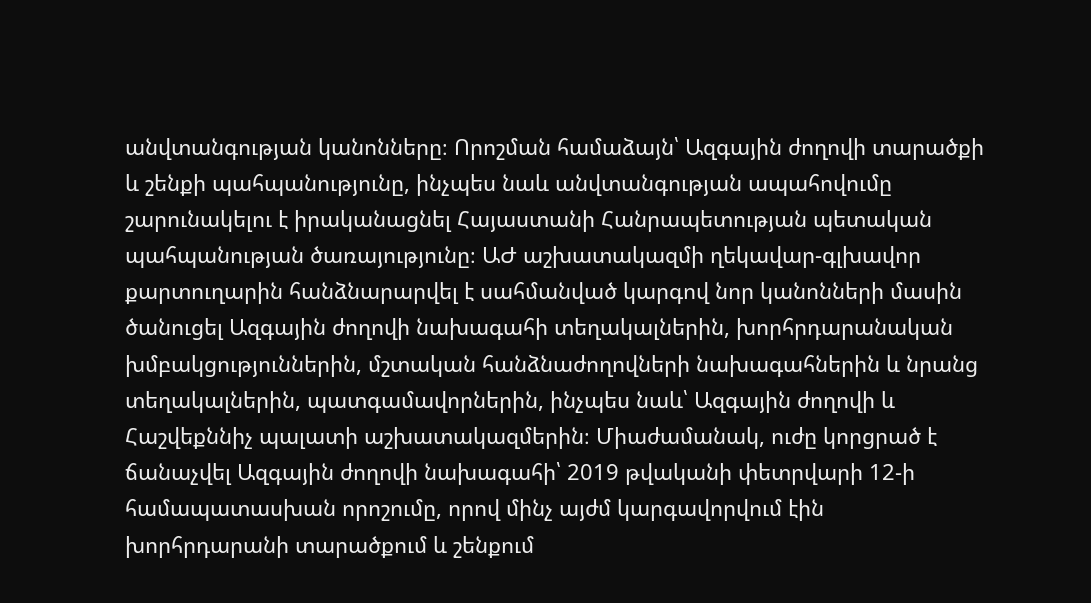անվտանգության կանոնները։ Որոշման համաձայն՝ Ազգային ժողովի տարածքի և շենքի պահպանությունը, ինչպես նաև անվտանգության ապահովումը շարունակելու է իրականացնել Հայաստանի Հանրապետության պետական պահպանության ծառայությունը։ ԱԺ աշխատակազմի ղեկավար-գլխավոր քարտուղարին հանձնարարվել է սահմանված կարգով նոր կանոնների մասին ծանուցել Ազգային ժողովի նախագահի տեղակալներին, խորհրդարանական խմբակցություններին, մշտական հանձնաժողովների նախագահներին և նրանց տեղակալներին, պատգամավորներին, ինչպես նաև՝ Ազգային ժողովի և Հաշվեքննիչ պալատի աշխատակազմերին։ Միաժամանակ, ուժը կորցրած է ճանաչվել Ազգային ժողովի նախագահի՝ 2019 թվականի փետրվարի 12-ի համապատասխան որոշումը, որով մինչ այժմ կարգավորվում էին խորհրդարանի տարածքում և շենքում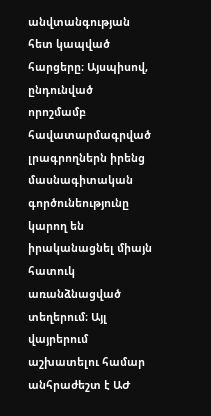անվտանգության հետ կապված հարցերը։ Այսպիսով, ընդունված որոշմամբ հավատարմագրված լրագրողներն իրենց մասնագիտական գործունեությունը կարող են իրականացնել միայն հատուկ առանձնացված տեղերում։ Այլ վայրերում աշխատելու համար անհրաժեշտ է ԱԺ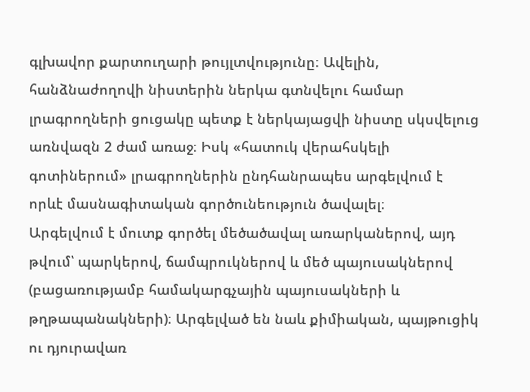գլխավոր քարտուղարի թույլտվությունը։ Ավելին, հանձնաժողովի նիստերին ներկա գտնվելու համար լրագրողների ցուցակը պետք է ներկայացվի նիստը սկսվելուց առնվազն 2 ժամ առաջ։ Իսկ «հատուկ վերահսկելի գոտիներում» լրագրողներին ընդհանրապես արգելվում է որևէ մասնագիտական գործունեություն ծավալել։
Արգելվում է մուտք գործել մեծածավալ առարկաներով, այդ թվում՝ պարկերով, ճամպրուկներով և մեծ պայուսակներով (բացառությամբ համակարգչային պայուսակների և թղթապանակների)։ Արգելված են նաև քիմիական, պայթուցիկ ու դյուրավառ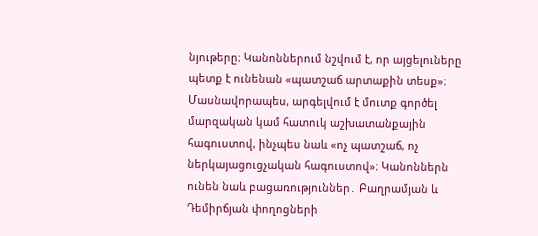նյութերը։ Կանոններում նշվում է, որ այցելուները պետք է ունենան «պատշաճ արտաքին տեսք»։ Մասնավորապես, արգելվում է մուտք գործել մարզական կամ հատուկ աշխատանքային հագուստով, ինչպես նաև «ոչ պատշաճ, ոչ ներկայացուցչական հագուստով»։ Կանոններն ունեն նաև բացառություններ․ Բաղրամյան և Դեմիրճյան փողոցների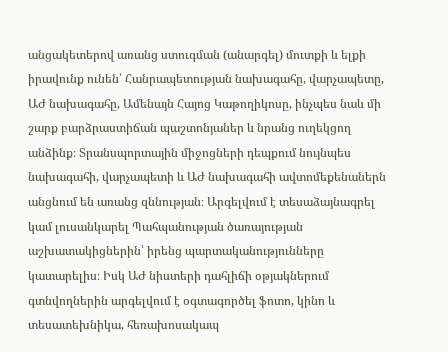անցակետերով առանց ստուգման (անարգել) մուտքի և ելքի իրավունք ունեն՝ Հանրապետության նախագահը, վարչապետը, ԱԺ նախագահը, Ամենայն Հայոց Կաթողիկոսը, ինչպես նաև մի շարք բարձրաստիճան պաշտոնյաներ և նրանց ուղեկցող անձինք։ Տրանսպորտային միջոցների դեպքում նույնպես նախագահի, վարչապետի և ԱԺ նախագահի ավտոմեքենաներն անցնում են առանց զննության։ Արգելվում է տեսաձայնագրել կամ լուսանկարել Պահպանության ծառայության աշխատակիցներին՝ իրենց պարտականությունները կատարելիս։ Իսկ ԱԺ նիստերի դահլիճի օթյակներում գտնվողներին արգելվում է օգտագործել ֆոտո, կինո և տեսատեխնիկա, հեռախոսակապ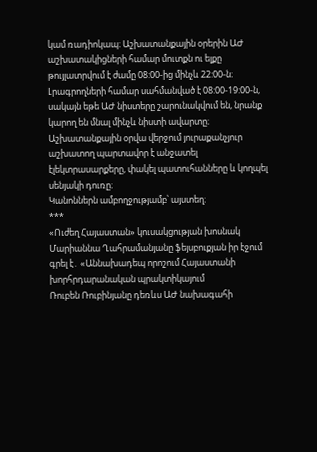կամ ռադիոկապ։ Աշխատանքային օրերին ԱԺ աշխատակիցների համար մուտքն ու ելքը թույլատրվում է ժամը 08:00-ից մինչև 22:00-ն։ Լրագրողների համար սահմանված է 08:00-19:00-ն, սակայն եթե ԱԺ նիստերը շարունակվում են, նրանք կարող են մնալ մինչև նիստի ավարտը։ Աշխատանքային օրվա վերջում յուրաքանչյուր աշխատող պարտավոր է անջատել էլեկտրասարքերը, փակել պատուհանները և կողպել սենյակի դուռը։
Կանոններն ամբողջությամբ՝ այստեղ։
***
«Ուժեղ Հայաստան» կուսակցության խոսնակ Մարիաննա Ղահրամանյանը ֆեյսբուքյան իր էջում գրել է․ «Աննախադեպ որոշում Հայաստանի խորհրդարանական պրակտիկայում
Ռուբեն Ռուբինյանը դեռևս ԱԺ նախագահի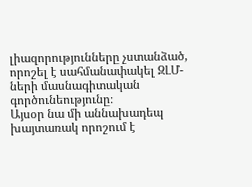լիազորությունները չստանձած, որոշել է սահմանափակել ԶԼՄ-ների մասնագիտական գործունեությունը։
Այսօր նա մի աննախադեպ խայտառակ որոշում է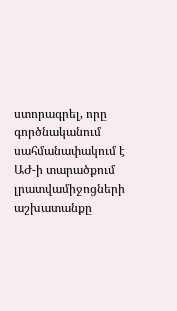ստորագրել, որը գործնականում սահմանափակում է ԱԺ-ի տարածքում լրատվամիջոցների աշխատանքը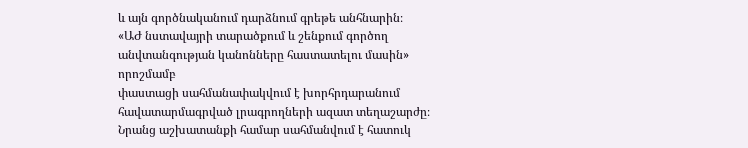և այն գործնականում դարձնում գրեթե անհնարին։
«ԱԺ նստավայրի տարածքում և շենքում գործող անվտանգության կանոնները հաստատելու մասին» որոշմամբ
փաստացի սահմանափակվում է խորհրդարանում հավատարմագրված լրագրողների ազատ տեղաշարժը։ Նրանց աշխատանքի համար սահմանվում է հատուկ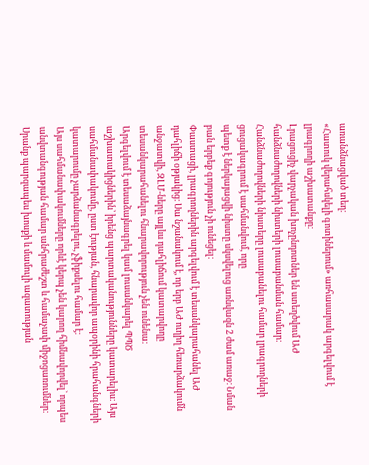առանձնացված տեղ։
«Հատուկ վերահսկելի գոտիներում» առհասարակ արգելվում է լրագրողի աշխատանքը։
Լրացուցիչ վարչական խոչընդոտներ են ստեղծվում ԱԺ հանձնաժողովների նիստերի լուսաբանման համար։ Հանձնաժողովների նիստերը լուսաբանելու համար լրագրողների ցուցակագրում է սահմանվում, որը
պետք է ներկայացվի նիստը սկսվելուց առնվազն 2 ժամ առաջ։ Նման բան երբեք գոյություն չի ունեցել։
Փաստացի, լրագրողներին արգելվում է տեսանկարահանել ԱԺ դահլիճի օթյակից։ Սա նշանակում է, որ երբ ԱԺ ուղիղ հեռարձակումն անջատվի, ԶԼՄ-ները այլևս դահլիճում կատարվողը տեսանկարահանելու հնարավորություն չեն ունենա։
Արգելվում է տեսաձայնագրել կամ լուսանկարել ՊՊԾ աշխատակիցներին՝ իրենց պարտականությունները կատարելիս։ Այս սահմանափակումը, ըստ էության, հնարավոր ապօրինի հրահանգների կատարումը չարձանագրելու, չֆիքսելու համար է։
Այս սահմանափակումները որևէ կերպ չեն կարող հիմնավորվել` որպես անվտանգության համար անհրաժեշտ և համաչափ միջոցառումներ։
Սրանք պարզապես խոսքի և մամուլի ազատության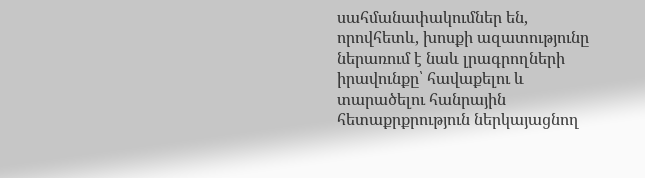սահմանափակումներ են, որովհետև, խոսքի ազատությունը ներառում է նաև լրագրողների իրավունքը՝ հավաքելու և տարածելու հանրային հետաքրքրություն ներկայացնող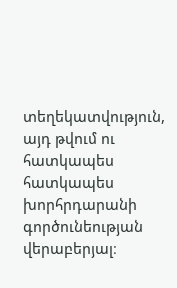տեղեկատվություն, այդ թվում ու հատկապես հատկապես խորհրդարանի գործունեության վերաբերյալ։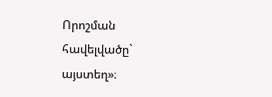Որոշման հավելվածը` այստեղ»։